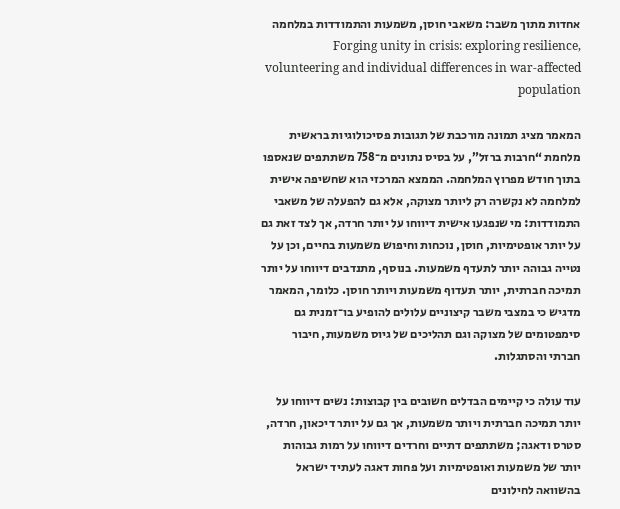אחדות מתוך משבר: משאבי חוסן, משמעות והתמודדות במלחמה Forging unity in crisis: exploring resilience, volunteering and individual differences in war-affected population

המאמר מציג תמונה מורכבת של תגובות פסיכולוגיות בראשית מלחמת “חרבות ברזל”, על בסיס נתונים מ־758 משתתפים שנאספו בתוך חודש מפרוץ המלחמה. הממצא המרכזי הוא שחשיפה אישית למלחמה לא נקשרה רק ליותר מצוקה, אלא גם להפעלה של משאבי התמודדות: מי שנפגעו אישית דיווחו על יותר חרדה, אך לצד זאת גם על יותר אופטימיות, חוסן, נוכחות וחיפוש משמעות בחיים, וכן על נטייה גבוהה יותר לתעדף משמעות. בנוסף, מתנדבים דיווחו על יותר תמיכה חברתית, יותר תעדוף משמעות ויותר חוסן. כלומר, המאמר מדגיש כי במצבי משבר קיצוניים עלולים להופיע בו־זמנית גם סימפטומים של מצוקה וגם תהליכים של גיוס משמעות, חיבור חברתי והסתגלות.

עוד עולה כי קיימים הבדלים חשובים בין קבוצות: נשים דיווחו על יותר תמיכה חברתית ויותר משמעות, אך גם על יותר דיכאון, חרדה, סטרס ודאגה; משתתפים דתיים וחרדים דיווחו על רמות גבוהות יותר של משמעות ואופטימיות ועל פחות דאגה לעתיד ישראל בהשוואה לחילונים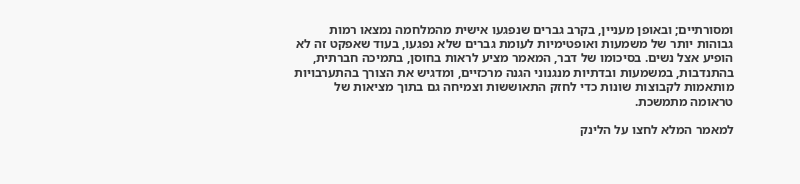ומסורתיים; ובאופן מעניין, בקרב גברים שנפגעו אישית מהמלחמה נמצאו רמות גבוהות יותר של משמעות ואופטימיות לעומת גברים שלא נפגעו, בעוד שאפקט זה לא הופיע אצל נשים. בסיכומו של דבר, המאמר מציע לראות בחוסן, בתמיכה חברתית, בהתנדבות, במשמעות ובדתיות מנגנוני הגנה מרכזיים, ומדגיש את הצורך בהתערבויות מותאמות לקבוצות שונות כדי לחזק התאוששות וצמיחה גם בתוך מציאות של טראומה מתמשכת.

למאמר המלא לחצו על הלינק